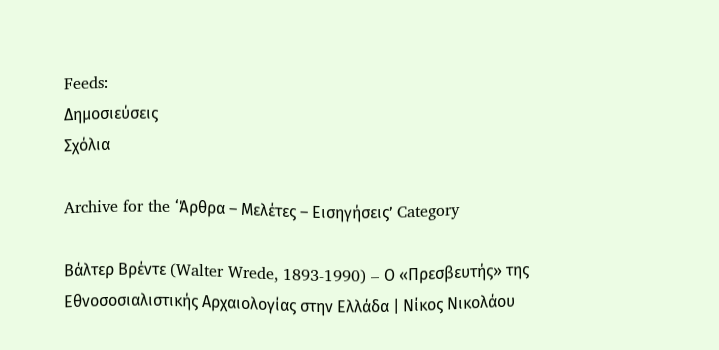Feeds:
Δημοσιεύσεις
Σχόλια

Archive for the ‘Άρθρα – Μελέτες – Εισηγήσεις’ Category

Βάλτερ Βρέντε (Walter Wrede, 1893-1990) – Ο «Πρεσβευτής» της Εθνοσοσιαλιστικής Αρχαιολογίας στην Ελλάδα | Νίκος Νικολάου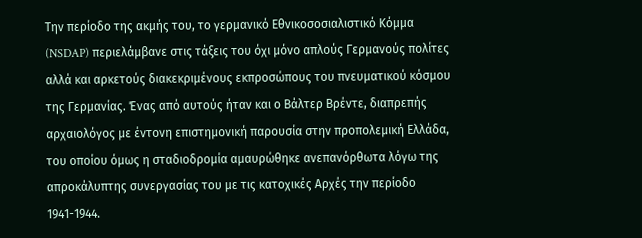Την περίοδο της ακμής του, το γερμανικό Εθνικοσοσιαλιστικό Κόμμα (NSDAP) περιελάμβανε στις τάξεις του όχι μόνο απλούς Γερμανούς πολίτες αλλά και αρκετούς διακεκριμένους εκπροσώπους του πνευματικού κόσμου της Γερμανίας. Ένας από αυτούς ήταν και ο Βάλτερ Βρέντε, διαπρεπής αρχαιολόγος με έντονη επιστημονική παρουσία στην προπολεμική Ελλάδα, του οποίου όμως η σταδιοδρομία αμαυρώθηκε ανεπανόρθωτα λόγω της απροκάλυπτης συνεργασίας του με τις κατοχικές Αρχές την περίοδο 1941-1944.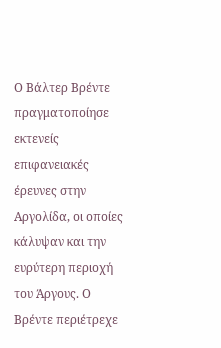Ο Βάλτερ Βρέντε πραγματοποίησε εκτενείς επιφανειακές έρευνες στην Αργολίδα, οι οποίες κάλυψαν και την ευρύτερη περιοχή του Άργους. Ο Βρέντε περιέτρεχε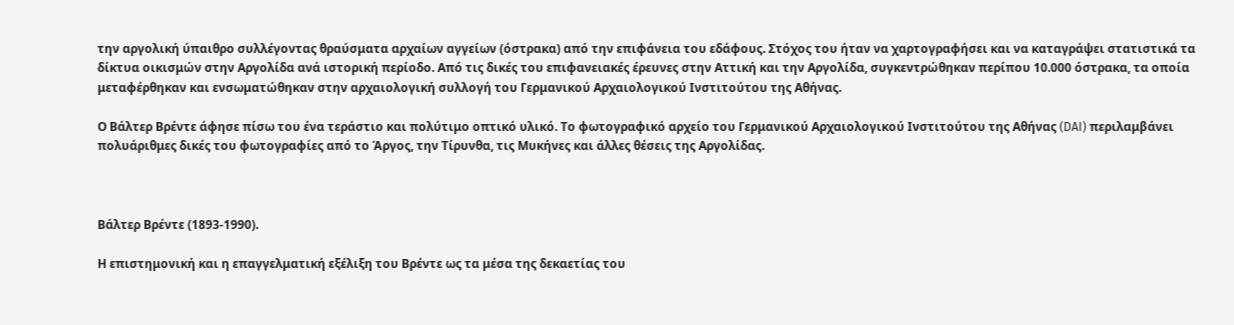την αργολική ύπαιθρο συλλέγοντας θραύσματα αρχαίων αγγείων (όστρακα) από την επιφάνεια του εδάφους. Στόχος του ήταν να χαρτογραφήσει και να καταγράψει στατιστικά τα δίκτυα οικισμών στην Αργολίδα ανά ιστορική περίοδο. Από τις δικές του επιφανειακές έρευνες στην Αττική και την Αργολίδα, συγκεντρώθηκαν περίπου 10.000 όστρακα, τα οποία μεταφέρθηκαν και ενσωματώθηκαν στην αρχαιολογική συλλογή του Γερμανικού Αρχαιολογικού Ινστιτούτου της Αθήνας.

Ο Βάλτερ Βρέντε άφησε πίσω του ένα τεράστιο και πολύτιμο οπτικό υλικό. Το φωτογραφικό αρχείο του Γερμανικού Αρχαιολογικού Ινστιτούτου της Αθήνας (DAI) περιλαμβάνει πολυάριθμες δικές του φωτογραφίες από το Άργος, την Τίρυνθα, τις Μυκήνες και άλλες θέσεις της Αργολίδας.



Βάλτερ Βρέντε (1893-1990).

Η επιστημονική και η επαγγελματική εξέλιξη του Βρέντε ως τα μέσα της δεκαετίας του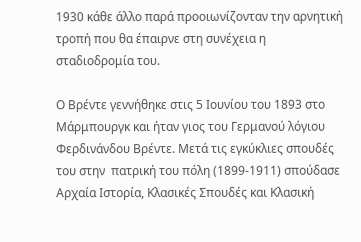1930 κάθε άλλο παρά προοιωνίζονταν την αρνητική τροπή που θα έπαιρνε στη συνέχεια η σταδιοδρομία του.

Ο Βρέντε γεννήθηκε στις 5 Ιουνίου του 1893 στο Μάρμπουργκ και ήταν γιος του Γερμανού λόγιου Φερδινάνδου Βρέντε. Μετά τις εγκύκλιες σπουδές του στην  πατρική του πόλη (1899-1911) σπούδασε Αρχαία Ιστορία, Κλασικές Σπουδές και Κλασική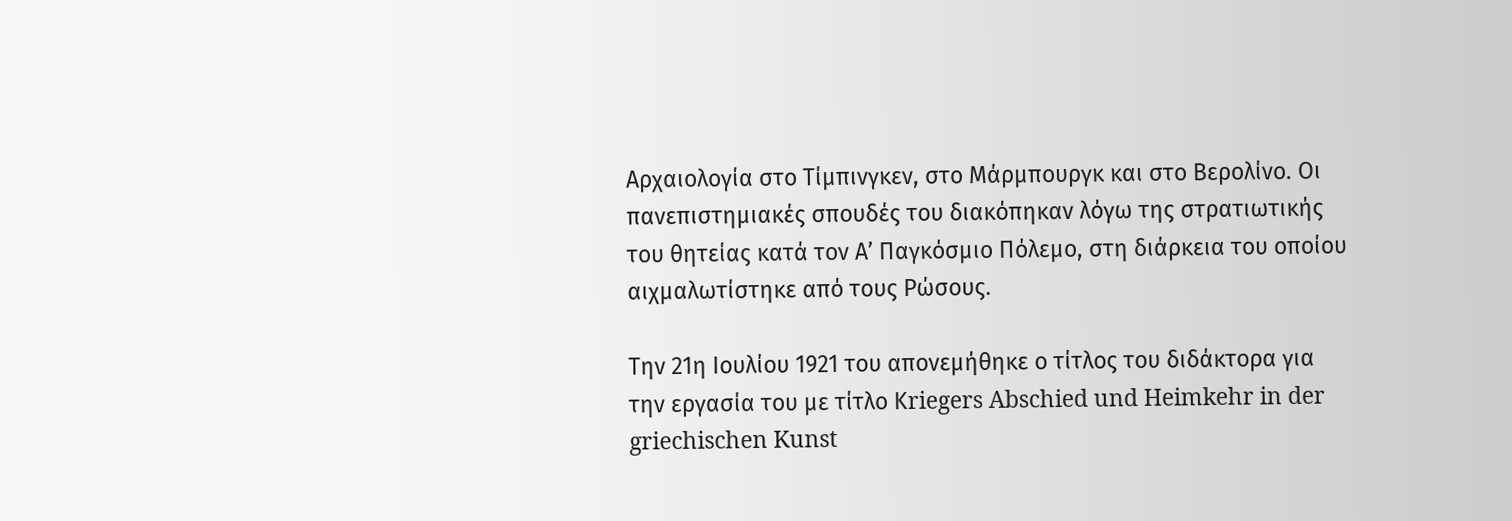Αρχαιολογία στο Τίμπινγκεν, στο Μάρμπουργκ και στο Βερολίνο. Οι πανεπιστημιακές σπουδές του διακόπηκαν λόγω της στρατιωτικής του θητείας κατά τον Α’ Παγκόσμιο Πόλεμο, στη διάρκεια του οποίου αιχμαλωτίστηκε από τους Ρώσους.

Την 21η Ιουλίου 1921 του απονεμήθηκε ο τίτλος του διδάκτορα για την εργασία του με τίτλο Κriegers Abschied und Heimkehr in der griechischen Kunst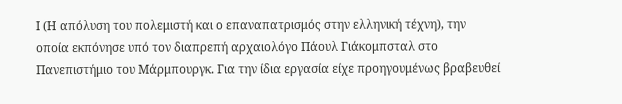Ι (Η απόλυση του πολεμιστή και ο επαναπατρισμός στην ελληνική τέχνη), την οποία εκπόνησε υπό τον διαπρεπή αρχαιολόγο Πάουλ Γιάκομπσταλ στο Πανεπιστήμιο του Μάρμπουργκ. Για την ίδια εργασία είχε προηγουμένως βραβευθεί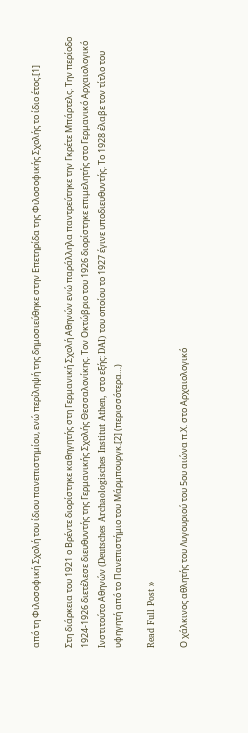από τη Φιλοσοφική Σχολή του ίδιου πανεπιστημίου, ενώ περίληψή της δημοσιεύθηκε στην Επετηρίδα της Φιλοσοφικής Σχολής το ίδιο έτος.[1]

Στη διάρκεια του 1921 ο Βρέντε διορίστηκε καθηγητής στη Γερμανική Σχολή Αθηνών ενώ παράλληλα παντρεύτηκε την Γκρέτε Μπάρτελς. Την περίοδο 1924-1926 διετέλεσε διευθυντής της Γερμανικής Σχολής Θεσσαλονίκης. Τον Οκτώβριο του 1926 διορίστηκε επιμελητής στο Γερμανικό Αρχαιολογικό Ινστιτούτο Αθηνών (Deutsches Archaologisches Institut Athen, στο εξής: DAI) του οποίου το 1927 έγινε υποδιευθυντής. Το 1928 έλαβε τον τίτλο του υφηγητή από το Πανεπιστήμιο του Μάρμπουργκ.[2] (περισσότερα…)

Read Full Post »

Ο χάλκινος αθλητής του Λυγουριού του 5ου αιώνα π.Χ. στο Αρχαιολογικό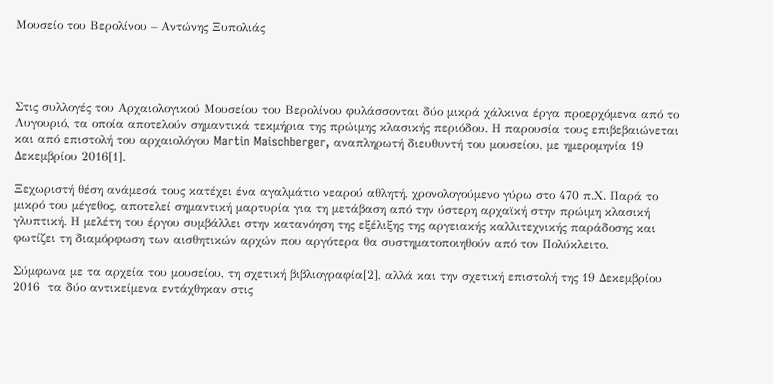Μουσείο του Βερολίνου – Αντώνης Ξυπολιάς




Στις συλλογές του Αρχαιολογικού Μουσείου του Βερολίνου φυλάσσονται δύο μικρά χάλκινα έργα προερχόμενα από το Λυγουριό, τα οποία αποτελούν σημαντικά τεκμήρια της πρώιμης κλασικής περιόδου. Η παρουσία τους επιβεβαιώνεται και από επιστολή του αρχαιολόγου Martin Maischberger, αναπληρωτή διευθυντή του μουσείου, με ημερομηνία 19 Δεκεμβρίου 2016[1].

Ξεχωριστή θέση ανάμεσά τους κατέχει ένα αγαλμάτιο νεαρού αθλητή, χρονολογούμενο γύρω στο 470 π.Χ. Παρά το μικρό του μέγεθος, αποτελεί σημαντική μαρτυρία για τη μετάβαση από την ύστερη αρχαϊκή στην πρώιμη κλασική γλυπτική. Η μελέτη του έργου συμβάλλει στην κατανόηση της εξέλιξης της αργειακής καλλιτεχνικής παράδοσης και φωτίζει τη διαμόρφωση των αισθητικών αρχών που αργότερα θα συστηματοποιηθούν από τον Πολύκλειτο.

Σύμφωνα με τα αρχεία του μουσείου, τη σχετική βιβλιογραφία[2], αλλά και την σχετική επιστολή της 19 Δεκεμβρίου 2016  τα δύο αντικείμενα εντάχθηκαν στις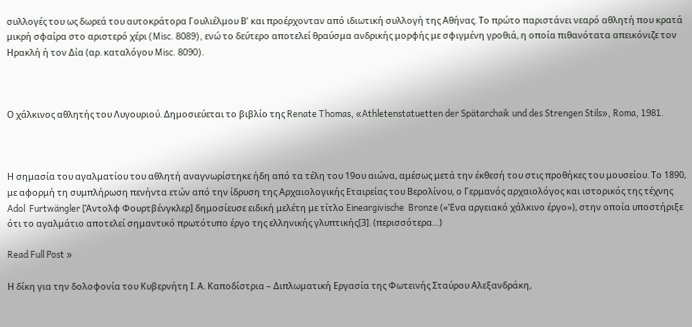συλλογές του ως δωρεά του αυτοκράτορα Γουλιέλμου Β’ και προέρχονταν από ιδιωτική συλλογή της Αθήνας. Το πρώτο παριστάνει νεαρό αθλητή που κρατά μικρή σφαίρα στο αριστερό χέρι (Misc. 8089), ενώ το δεύτερο αποτελεί θραύσμα ανδρικής μορφής με σφιγμένη γροθιά, η οποία πιθανότατα απεικόνιζε τον Ηρακλή ή τον Δία (αρ. καταλόγου Misc. 8090).



Ο χάλκινος αθλητής του Λυγουριού. Δημοσιεύεται το βιβλίο της Renate Thomas, «Athletenstatuetten der Spätarchaik und des Strengen Stils», Roma, 1981.



Η σημασία του αγαλματίου του αθλητή αναγνωρίστηκε ήδη από τα τέλη του 19ου αιώνα, αμέσως μετά την έκθεσή του στις προθήκες του μουσείου. Το 1890, με αφορμή τη συμπλήρωση πενήντα ετών από την ίδρυση της Αρχαιολογικής Εταιρείας του Βερολίνου, ο Γερμανός αρχαιολόγος και ιστορικός της τέχνης Adol  Furtwängler [Άντολφ Φουρτβένγκλερ] δημοσίευσε ειδική μελέτη με τίτλο Eineargivische  Bronze («Ένα αργειακό χάλκινο έργο»), στην οποία υποστήριξε ότι το αγαλμάτιο αποτελεί σημαντικό πρωτότυπο έργο της ελληνικής γλυπτικής[3]. (περισσότερα…)

Read Full Post »

Η δίκη για την δολοφονία του Κυβερνήτη Ι. Α. Καποδίστρια – Διπλωματική Εργασία της Φωτεινής Σταύρου Αλεξανδράκη,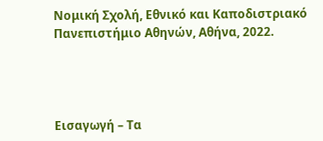Νομική Σχολή, Εθνικό και Καποδιστριακό Πανεπιστήμιο Αθηνών, Αθήνα, 2022.




Εισαγωγή – Τα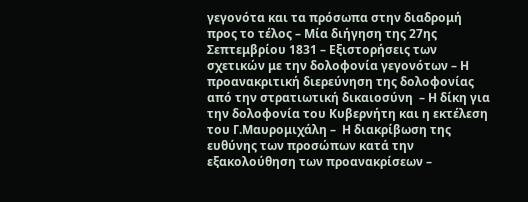γεγονότα και τα πρόσωπα στην διαδρομή προς το τέλος – Μία διήγηση της 27ης Σεπτεμβρίου 1831 – Εξιστορήσεις των σχετικών με την δολοφονία γεγονότων – Η προανακριτική διερεύνηση της δολοφονίας από την στρατιωτική δικαιοσύνη  – Η δίκη για την δολοφονία του Κυβερνήτη και η εκτέλεση του Γ.Μαυρομιχάλη –  Η διακρίβωση της ευθύνης των προσώπων κατά την εξακολούθηση των προανακρίσεων –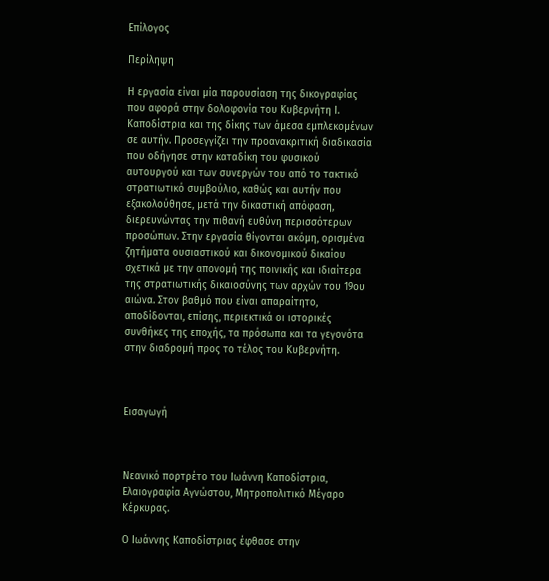Επίλογος

Περίληψη

Η εργασία είναι μία παρουσίαση της δικογραφίας που αφορά στην δολοφονία του Κυβερνήτη Ι. Καποδίστρια και της δίκης των άμεσα εμπλεκομένων σε αυτήν. Προσεγγίζει την προανακριτική διαδικασία που οδήγησε στην καταδίκη του φυσικού αυτουργού και των συνεργών του από το τακτικό στρατιωτικό συμβούλιο, καθώς και αυτήν που εξακολούθησε, μετά την δικαστική απόφαση, διερευνώντας την πιθανή ευθύνη περισσότερων προσώπων. Στην εργασία θίγονται ακόμη, ορισμένα ζητήματα ουσιαστικού και δικονομικού δικαίου σχετικά με την απονομή της ποινικής και ιδιαίτερα της στρατιωτικής δικαιοσύνης των αρχών του 19ου αιώνα. Στον βαθμό που είναι απαραίτητο, αποδίδονται, επίσης, περιεκτικά οι ιστορικές συνθήκες της εποχής, τα πρόσωπα και τα γεγονότα στην διαδρομή προς το τέλος του Κυβερνήτη.



Εισαγωγή



Νεανικό πορτρέτο του Ιωάννη Καποδίστρια, Ελαιογραφία Αγνώστου, Μητροπολιτικό Μέγαρο Κέρκυρας.

Ο Ιωάννης Καποδίστριας έφθασε στην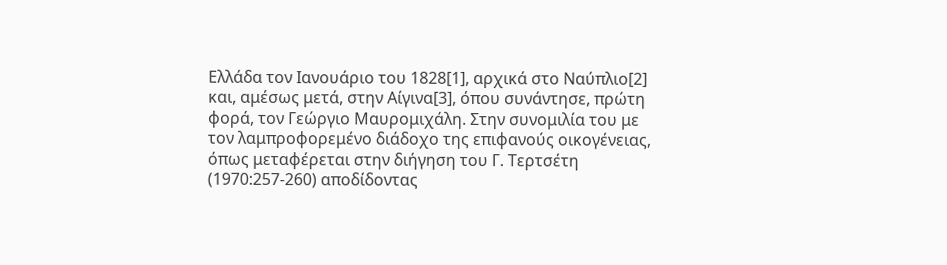Ελλάδα τον Ιανουάριο του 1828[1], αρχικά στο Ναύπλιο[2] και, αμέσως μετά, στην Αίγινα[3], όπου συνάντησε, πρώτη φορά, τον Γεώργιο Μαυρομιχάλη. Στην συνομιλία του με τον λαμπροφορεμένο διάδοχο της επιφανούς οικογένειας, όπως μεταφέρεται στην διήγηση του Γ. Τερτσέτη (1970:257-260) αποδίδοντας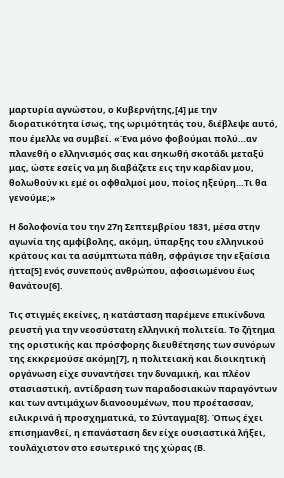μαρτυρία αγνώστου, ο Κυβερνήτης,[4] με την διορατικότητα ίσως, της ωριμότητάς του, διέβλεψε αυτό, που έμελλε να συμβεί. «Ένα μόνο φοβούμαι πολύ…αν πλανεθή ο ελληνισμός σας και σηκωθή σκοτάδι μεταξύ μας, ώστε εσείς να μη διαβάζετε εις την καρδίαν μου, θολωθούν κι εμέ οι οφθαλμοί μου, ποίος ηξεύρη…Τι θα γενούμε;»

Η δολοφονία του την 27η Σεπτεμβρίου 1831, μέσα στην αγωνία της αμφίβολης, ακόμη, ύπαρξης του ελληνικού κράτους και τα ασύμπτωτα πάθη, σφράγισε την εξαίσια ήττα[5] ενός συνεπούς ανθρώπου, αφοσιωμένου έως θανάτου[6].

Τις στιγμές εκείνες, η κατάσταση παρέμενε επικίνδυνα ρευστή για την νεοσύστατη ελληνική πολιτεία. Το ζήτημα της οριστικής και πρόσφορης διευθέτησης των συνόρων της εκκρεμούσε ακόμη[7], η πολιτειακή και διοικητική οργάνωση είχε συναντήσει την δυναμική, και πλέον στασιαστική, αντίδραση των παραδοσιακών παραγόντων και των αντιμάχων διανοουμένων, που προέτασσαν, ειλικρινά ή προσχηματικά, το Σύνταγμα[8]. Όπως έχει επισημανθεί, η επανάσταση δεν είχε ουσιαστικά λήξει, τουλάχιστον στο εσωτερικό της χώρας (Β.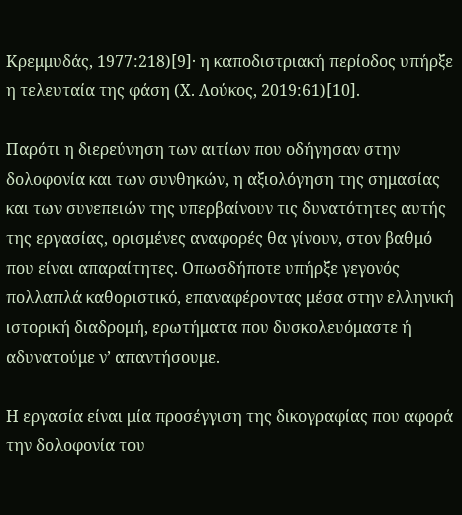Κρεμμυδάς, 1977:218)[9]· η καποδιστριακή περίοδος υπήρξε η τελευταία της φάση (Χ. Λούκος, 2019:61)[10].

Παρότι η διερεύνηση των αιτίων που οδήγησαν στην δολοφονία και των συνθηκών, η αξιολόγηση της σημασίας και των συνεπειών της υπερβαίνουν τις δυνατότητες αυτής της εργασίας, ορισμένες αναφορές θα γίνουν, στον βαθμό που είναι απαραίτητες. Οπωσδήποτε υπήρξε γεγονός πολλαπλά καθοριστικό, επαναφέροντας μέσα στην ελληνική ιστορική διαδρομή, ερωτήματα που δυσκολευόμαστε ή αδυνατούμε ν’ απαντήσουμε.

Η εργασία είναι μία προσέγγιση της δικογραφίας που αφορά την δολοφονία του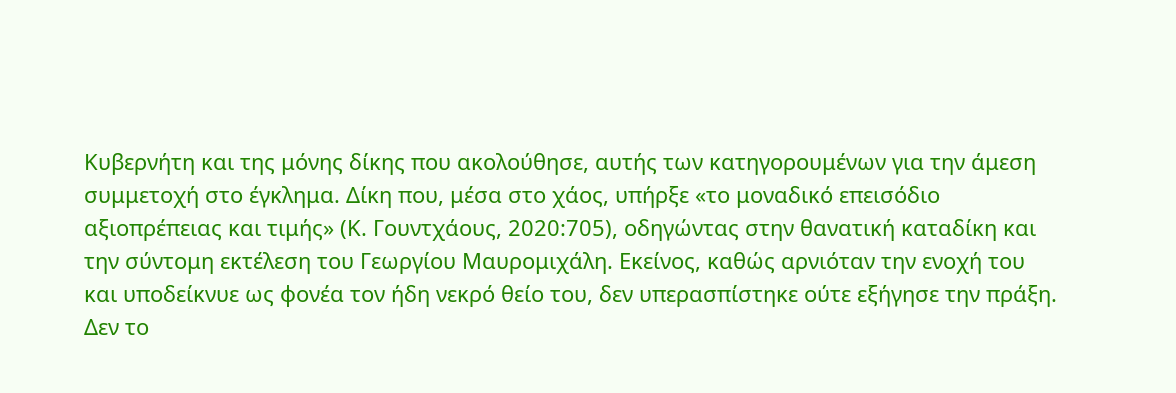Κυβερνήτη και της μόνης δίκης που ακολούθησε, αυτής των κατηγορουμένων για την άμεση συμμετοχή στο έγκλημα. Δίκη που, μέσα στο χάος, υπήρξε «το μοναδικό επεισόδιο αξιοπρέπειας και τιμής» (Κ. Γουντχάους, 2020:705), οδηγώντας στην θανατική καταδίκη και την σύντομη εκτέλεση του Γεωργίου Μαυρομιχάλη. Εκείνος, καθώς αρνιόταν την ενοχή του και υποδείκνυε ως φονέα τον ήδη νεκρό θείο του, δεν υπερασπίστηκε ούτε εξήγησε την πράξη. Δεν το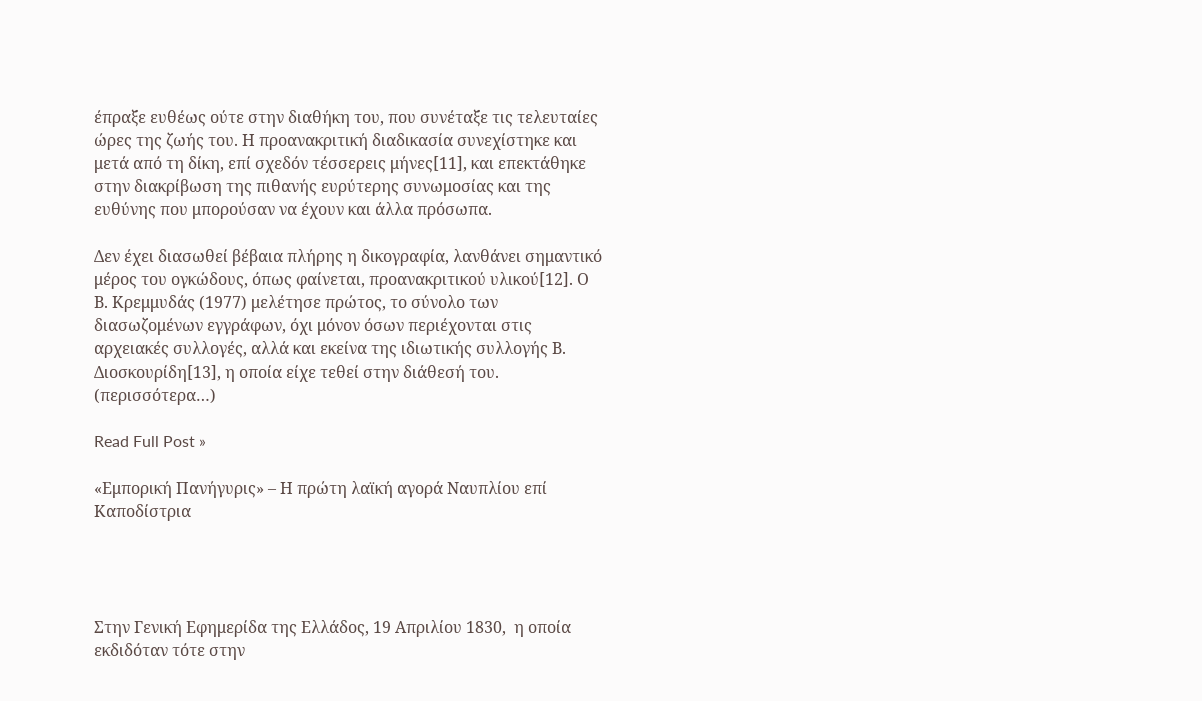έπραξε ευθέως ούτε στην διαθήκη του, που συνέταξε τις τελευταίες ώρες της ζωής του. Η προανακριτική διαδικασία συνεχίστηκε και μετά από τη δίκη, επί σχεδόν τέσσερεις μήνες[11], και επεκτάθηκε στην διακρίβωση της πιθανής ευρύτερης συνωμοσίας και της ευθύνης που μπορούσαν να έχουν και άλλα πρόσωπα.

Δεν έχει διασωθεί βέβαια πλήρης η δικογραφία, λανθάνει σημαντικό μέρος του ογκώδους, όπως φαίνεται, προανακριτικού υλικού[12]. Ο Β. Κρεμμυδάς (1977) μελέτησε πρώτος, το σύνολο των διασωζομένων εγγράφων, όχι μόνον όσων περιέχονται στις αρχειακές συλλογές, αλλά και εκείνα της ιδιωτικής συλλογής Β. Διοσκουρίδη[13], η οποία είχε τεθεί στην διάθεσή του. (περισσότερα…)

Read Full Post »

«Εμπορική Πανήγυρις» – Η πρώτη λαϊκή αγορά Ναυπλίου επί Καποδίστρια




Στην Γενική Εφημερίδα της Ελλάδος, 19 Απριλίου 1830,  η οποία εκδιδόταν τότε στην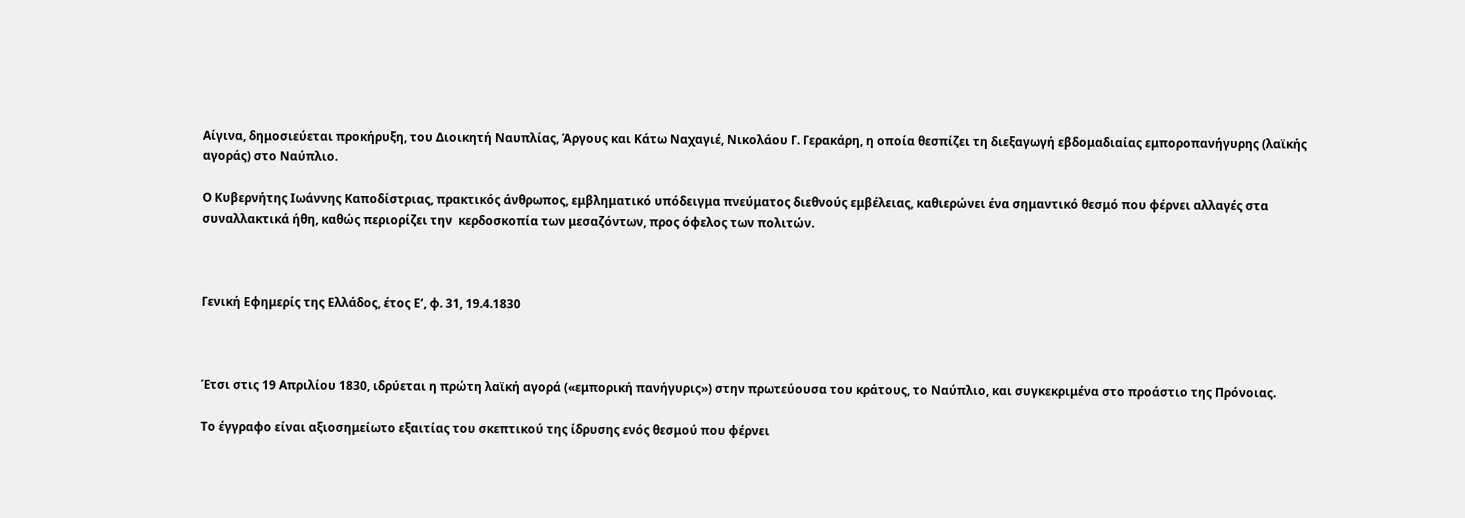Αίγινα, δημοσιεύεται προκήρυξη, του Διοικητή Ναυπλίας, Άργους και Κάτω Ναχαγιέ, Νικολάου Γ. Γερακάρη, η οποία θεσπίζει τη διεξαγωγή εβδομαδιαίας εμποροπανήγυρης (λαϊκής αγοράς) στο Ναύπλιο.

Ο Κυβερνήτης Ιωάννης Καποδίστριας, πρακτικός άνθρωπος, εμβληματικό υπόδειγμα πνεύματος διεθνούς εμβέλειας, καθιερώνει ένα σημαντικό θεσμό που φέρνει αλλαγές στα συναλλακτικά ήθη, καθώς περιορίζει την  κερδοσκοπία των μεσαζόντων, προς όφελος των πολιτών.



Γενική Εφημερίς της Ελλάδος, έτος Ε’, φ. 31, 19.4.1830



Έτσι στις 19 Απριλίου 1830, ιδρύεται η πρώτη λαϊκή αγορά («εμπορική πανήγυρις») στην πρωτεύουσα του κράτους, το Ναύπλιο, και συγκεκριμένα στο προάστιο της Πρόνοιας.

Το έγγραφο είναι αξιοσημείωτο εξαιτίας του σκεπτικού της ίδρυσης ενός θεσμού που φέρνει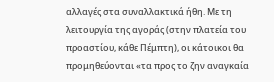αλλαγές στα συναλλακτικά ήθη. Με τη λειτουργία της αγοράς (στην πλατεία του προαστίου, κάθε Πέμπτη), οι κάτοικοι θα προμηθεύονται «τα προς το ζην αναγκαία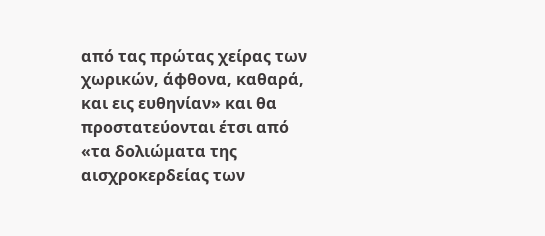από τας πρώτας χείρας των χωρικών, άφθονα, καθαρά, και εις ευθηνίαν» και θα προστατεύονται έτσι από «τα δολιώματα της αισχροκερδείας των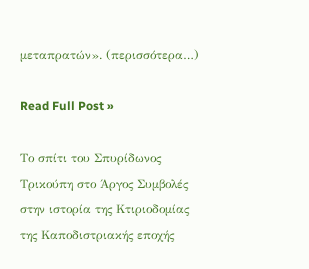μεταπρατών». (περισσότερα…)

Read Full Post »

Το σπίτι του Σπυρίδωνος Τρικούπη στο Άργος Συμβολές στην ιστορία της Κτιριοδομίας της Καποδιστριακής εποχής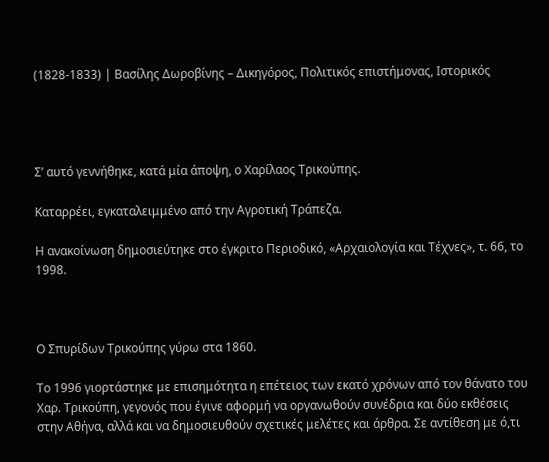(1828-1833) | Βασίλης Δωροβίνης – Δικηγόρος, Πολιτικός επιστήμονας, Ιστορικός




Σ’ αυτό γεννήθηκε, κατά μία άποψη, ο Χαρίλαος Τρικούπης.

Καταρρέει, εγκαταλειμμένο από την Αγροτική Τράπεζα.

Η ανακοίνωση δημοσιεύτηκε στο έγκριτο Περιοδικό, «Αρχαιολογία και Τέχνες», τ. 66, το 1998.



Ο Σπυρίδων Τρικούπης γύρω στα 1860.

Το 1996 γιορτάστηκε με επισημότητα η επέτειος των εκατό χρόνων από τον θάνατο του Χαρ. Τρικούπη, γεγονός που έγινε αφορμή να οργανωθούν συνέδρια και δύο εκθέσεις στην Αθήνα, αλλά και να δημοσιευθούν σχετικές μελέτες και άρθρα. Σε αντίθεση με ό,τι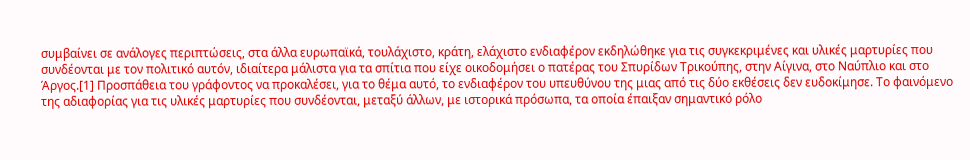συμβαίνει σε ανάλογες περιπτώσεις, στα άλλα ευρωπαϊκά, τουλάχιστο, κράτη, ελάχιστο ενδιαφέρον εκδηλώθηκε για τις συγκεκριμένες και υλικές μαρτυρίες που συνδέονται με τον πολιτικό αυτόν, ιδιαίτερα μάλιστα για τα σπίτια που είχε οικοδομήσει ο πατέρας του Σπυρίδων Τρικούπης, στην Αίγινα, στο Ναύπλιο και στο Άργος.[1] Προσπάθεια του γράφοντος να προκαλέσει, για το θέμα αυτό, το ενδιαφέρον του υπευθύνου της μιας από τις δύο εκθέσεις δεν ευδοκίμησε. Το φαινόμενο της αδιαφορίας για τις υλικές μαρτυρίες που συνδέονται, μεταξύ άλλων, με ιστορικά πρόσωπα, τα οποία έπαιξαν σημαντικό ρόλο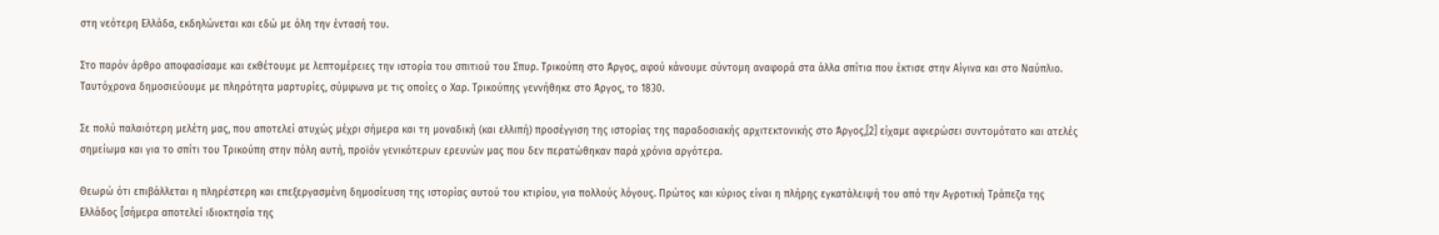στη νεότερη Ελλάδα, εκδηλώνεται και εδώ με όλη την έντασή του.

Στο παρόν άρθρο αποφασίσαμε και εκθέτουμε με λεπτομέρειες την ιστορία του σπιτιού του Σπυρ. Τρικούπη στο Άργος, αφού κάνουμε σύντομη αναφορά στα άλλα σπίτια που έκτισε στην Αίγινα και στο Ναύπλιο. Ταυτόχρονα δημοσιεύουμε με πληρότητα μαρτυρίες, σύμφωνα με τις οποίες ο Χαρ. Τρικούπης γεννήθηκε στο Άργος, το 1830.

Σε πολύ παλαιότερη μελέτη μας, που αποτελεί ατυχώς μέχρι σήμερα και τη μοναδική (και ελλιπή) προσέγγιση της ιστορίας της παραδοσιακής αρχιτεκτονικής στο Άργος,[2] είχαμε αφιερώσει συντομότατο και ατελές σημείωμα και για το σπίτι του Τρικούπη στην πόλη αυτή, προϊόν γενικότερων ερευνών μας που δεν περατώθηκαν παρά χρόνια αργότερα.

Θεωρώ ότι επιβάλλεται η πληρέστερη και επεξεργασμένη δημοσίευση της ιστορίας αυτού του κτιρίου, για πολλούς λόγους. Πρώτος και κύριος είναι η πλήρης εγκατάλειψή του από την Αγροτική Τράπεζα της Ελλάδος [σήμερα αποτελεί ιδιοκτησία της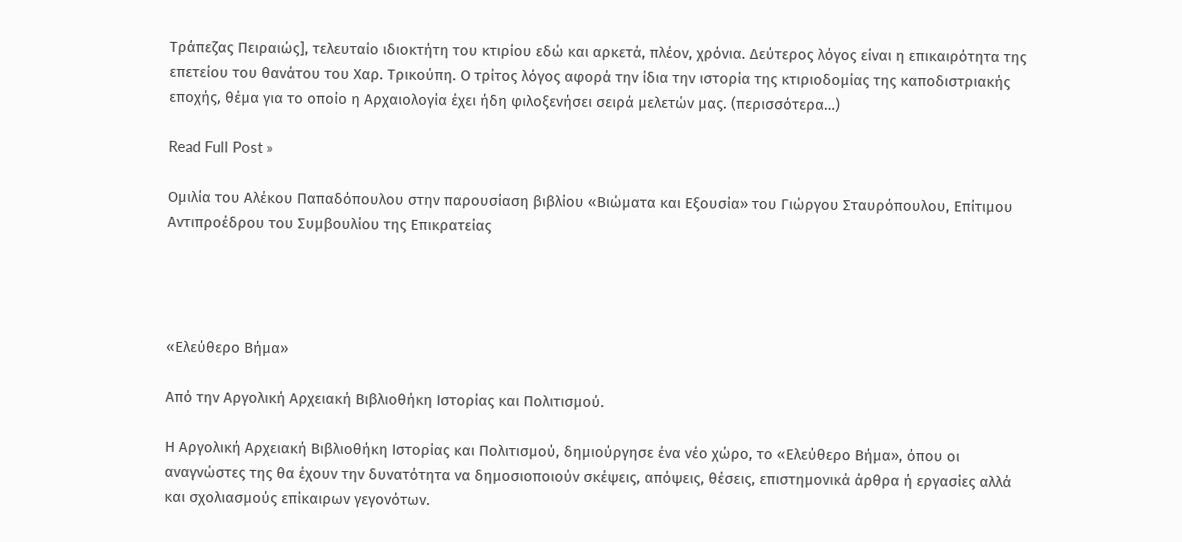Τράπεζας Πειραιώς], τελευταίο ιδιοκτήτη του κτιρίου εδώ και αρκετά, πλέον, χρόνια. Δεύτερος λόγος είναι η επικαιρότητα της επετείου του θανάτου του Χαρ. Τρικούπη. Ο τρίτος λόγος αφορά την ίδια την ιστορία της κτιριοδομίας της καποδιστριακής εποχής, θέμα για το οποίο η Αρχαιολογία έχει ήδη φιλοξενήσει σειρά μελετών μας. (περισσότερα…)

Read Full Post »

Ομιλία του Αλέκου Παπαδόπουλου στην παρουσίαση βιβλίου «Βιώματα και Εξουσία» του Γιώργου Σταυρόπουλου, Επίτιμου Αντιπροέδρου του Συμβουλίου της Επικρατείας




«Ελεύθερο Βήμα»

Από την Αργολική Αρχειακή Βιβλιοθήκη Ιστορίας και Πολιτισμού.

Η Αργολική Αρχειακή Βιβλιοθήκη Ιστορίας και Πολιτισμού, δημιούργησε ένα νέο χώρο, το «Ελεύθερο Βήμα», όπου οι αναγνώστες της θα έχουν την δυνατότητα να δημοσιοποιούν σκέψεις, απόψεις, θέσεις, επιστημονικά άρθρα ή εργασίες αλλά και σχολιασμούς επίκαιρων γεγονότων.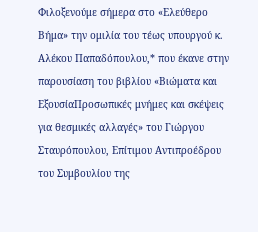Φιλοξενούμε σήμερα στο «Ελεύθερο Βήμα» την ομιλία του τέως υπουργού κ. Αλέκου Παπαδόπουλου,* που έκανε στην παρουσίαση του βιβλίου «Βιώματα και ΕξουσίαΠροσωπικές μνήμες και σκέψεις για θεσμικές αλλαγές» του Γιώργου Σταυρόπουλου, Επίτιμου Αντιπροέδρου του Συμβουλίου της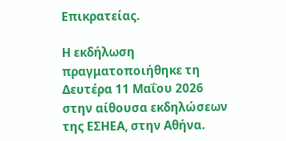Επικρατείας.

Η εκδήλωση πραγματοποιήθηκε τη Δευτέρα 11 Μαΐου 2026 στην αίθουσα εκδηλώσεων της ΕΣΗΕΑ, στην Αθήνα.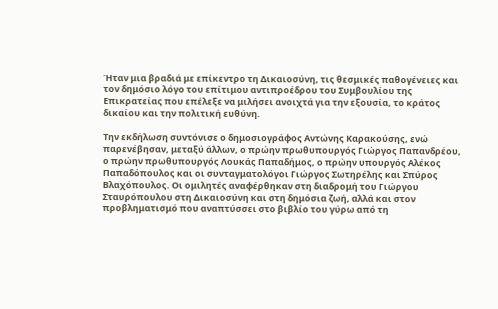Ήταν μια βραδιά με επίκεντρο τη Δικαιοσύνη, τις θεσμικές παθογένειες και τον δημόσιο λόγο του επίτιμου αντιπροέδρου του Συμβουλίου της Επικρατείας που επέλεξε να μιλήσει ανοιχτά για την εξουσία, το κράτος δικαίου και την πολιτική ευθύνη.

Την εκδήλωση συντόνισε ο δημοσιογράφος Αντώνης Καρακούσης, ενώ παρενέβησαν, μεταξύ άλλων, ο πρώην πρωθυπουργός Γιώργος Παπανδρέου, ο πρώην πρωθυπουργός Λουκάς Παπαδήμος, ο πρώην υπουργός Αλέκος Παπαδόπουλος και οι συνταγματολόγοι Γιώργος Σωτηρέλης και Σπύρος Βλαχόπουλος. Οι ομιλητές αναφέρθηκαν στη διαδρομή του Γιώργου Σταυρόπουλου στη Δικαιοσύνη και στη δημόσια ζωή, αλλά και στον προβληματισμό που αναπτύσσει στο βιβλίο του γύρω από τη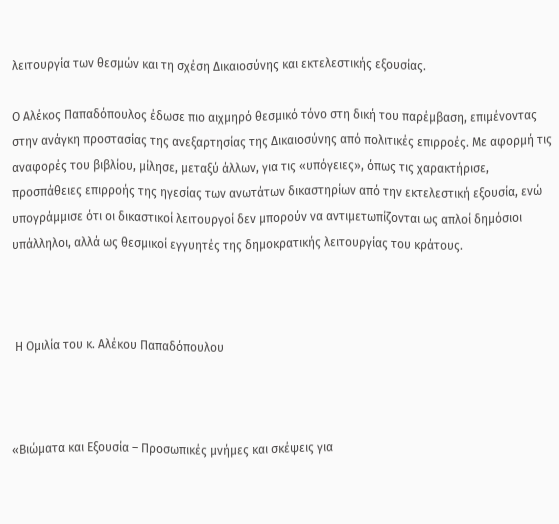λειτουργία των θεσμών και τη σχέση Δικαιοσύνης και εκτελεστικής εξουσίας.

Ο Αλέκος Παπαδόπουλος έδωσε πιο αιχμηρό θεσμικό τόνο στη δική του παρέμβαση, επιμένοντας στην ανάγκη προστασίας της ανεξαρτησίας της Δικαιοσύνης από πολιτικές επιρροές. Με αφορμή τις αναφορές του βιβλίου, μίλησε, μεταξύ άλλων, για τις «υπόγειες», όπως τις χαρακτήρισε, προσπάθειες επιρροής της ηγεσίας των ανωτάτων δικαστηρίων από την εκτελεστική εξουσία, ενώ υπογράμμισε ότι οι δικαστικοί λειτουργοί δεν μπορούν να αντιμετωπίζονται ως απλοί δημόσιοι υπάλληλοι, αλλά ως θεσμικοί εγγυητές της δημοκρατικής λειτουργίας του κράτους.



 Η Ομιλία του κ. Αλέκου Παπαδόπουλου



«Βιώματα και Εξουσία – Προσωπικές μνήμες και σκέψεις για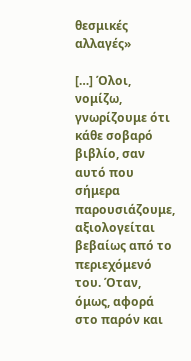θεσμικές αλλαγές»

[…] Όλοι, νομίζω, γνωρίζουμε ότι κάθε σοβαρό βιβλίο, σαν αυτό που σήμερα παρουσιάζουμε, αξιολογείται βεβαίως από το περιεχόμενό του. Όταν, όμως, αφορά στο παρόν και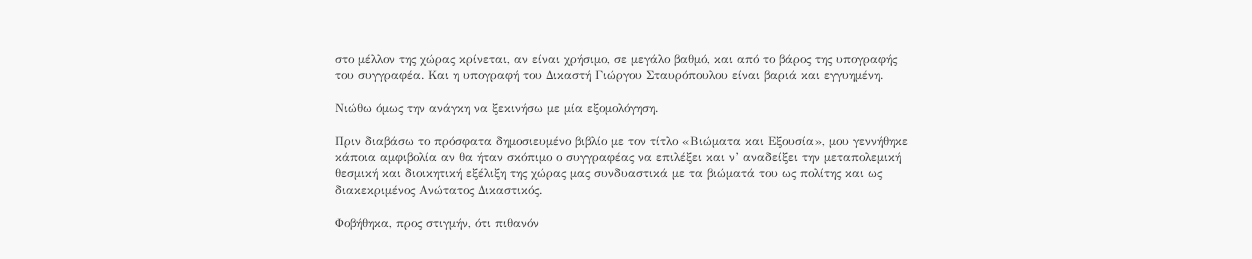στο μέλλον της χώρας κρίνεται, αν είναι χρήσιμο, σε μεγάλο βαθμό, και από το βάρος της υπογραφής του συγγραφέα. Και η υπογραφή του Δικαστή Γιώργου Σταυρόπουλου είναι βαριά και εγγυημένη.

Νιώθω όμως την ανάγκη να ξεκινήσω με μία εξομολόγηση.

Πριν διαβάσω το πρόσφατα δημοσιευμένο βιβλίο με τον τίτλο «Βιώματα και Εξουσία», μου γεννήθηκε κάποια αμφιβολία αν θα ήταν σκόπιμο ο συγγραφέας να επιλέξει και ν’ αναδείξει την μεταπολεμική θεσμική και διοικητική εξέλιξη της χώρας μας συνδυαστικά με τα βιώματά του ως πολίτης και ως διακεκριμένος Ανώτατος Δικαστικός.

Φοβήθηκα, προς στιγμήν, ότι πιθανόν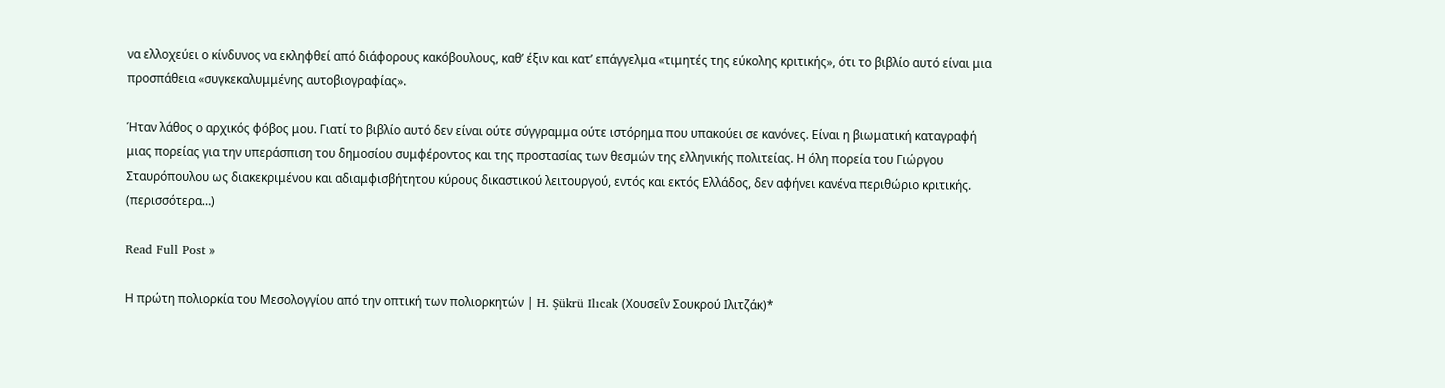να ελλοχεύει ο κίνδυνος να εκληφθεί από διάφορους κακόβουλους, καθ’ έξιν και κατ’ επάγγελμα «τιμητές της εύκολης κριτικής», ότι το βιβλίο αυτό είναι μια προσπάθεια «συγκεκαλυμμένης αυτοβιογραφίας».

Ήταν λάθος ο αρχικός φόβος μου. Γιατί το βιβλίο αυτό δεν είναι ούτε σύγγραμμα ούτε ιστόρημα που υπακούει σε κανόνες. Είναι η βιωματική καταγραφή μιας πορείας για την υπεράσπιση του δημοσίου συμφέροντος και της προστασίας των θεσμών της ελληνικής πολιτείας. Η όλη πορεία του Γιώργου Σταυρόπουλου ως διακεκριμένου και αδιαμφισβήτητου κύρους δικαστικού λειτουργού, εντός και εκτός Ελλάδος, δεν αφήνει κανένα περιθώριο κριτικής. (περισσότερα…)

Read Full Post »

Η πρώτη πολιορκία του Μεσολογγίου από την οπτική των πολιορκητών | H. Şükrü Ilıcak (Χουσεΐν Σουκρού Ιλιτζάκ)*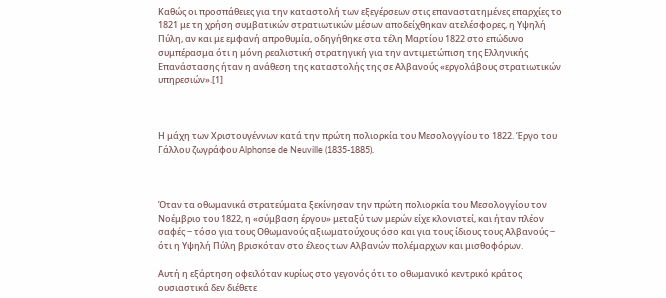Καθώς οι προσπάθειες για την καταστολή των εξεγέρσεων στις επαναστατημένες επαρχίες το 1821 με τη χρήση συμβατικών στρατιωτικών μέσων αποδείχθηκαν ατελέσφορες, η Υψηλή Πύλη, αν και με εμφανή απροθυμία, οδηγήθηκε στα τέλη Μαρτίου 1822 στο επώδυνο συμπέρασμα ότι η μόνη ρεαλιστική στρατηγική για την αντιμετώπιση της Ελληνικής Επανάστασης ήταν η ανάθεση της καταστολής της σε Αλβανούς «εργολάβους στρατιωτικών υπηρεσιών».[1]



Η μάχη των Χριστουγέννων κατά την πρώτη πολιορκία του Μεσολογγίου το 1822. Έργο του Γάλλου ζωγράφου Alphonse de Neuville (1835-1885).



Όταν τα οθωμανικά στρατεύματα ξεκίνησαν την πρώτη πολιορκία του Μεσολογγίου τον Νοέμβριο του 1822, η «σύμβαση έργου» μεταξύ των μερών είχε κλονιστεί, και ήταν πλέον σαφές ‒ τόσο για τους Οθωμανούς αξιωματούχους όσο και για τους ίδιους τους Αλβανούς ‒ ότι η Υψηλή Πύλη βρισκόταν στο έλεος των Αλβανών πολέμαρχων και μισθοφόρων.

Αυτή η εξάρτηση οφειλόταν κυρίως στο γεγονός ότι το οθωμανικό κεντρικό κράτος ουσιαστικά δεν διέθετε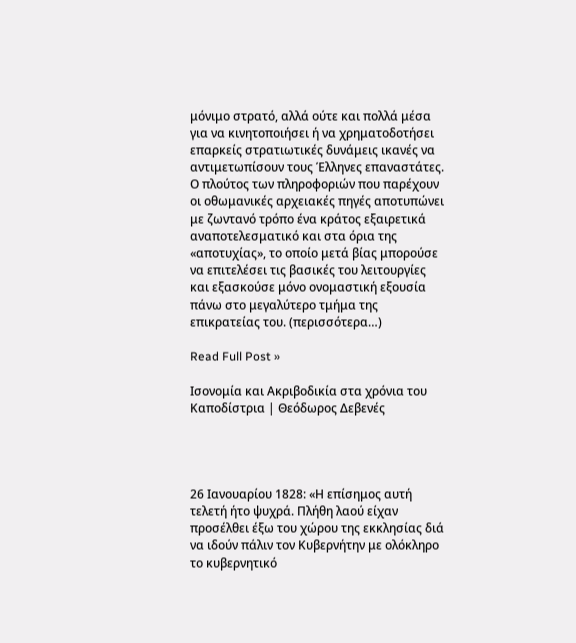μόνιμο στρατό, αλλά ούτε και πολλά μέσα για να κινητοποιήσει ή να χρηματοδοτήσει επαρκείς στρατιωτικές δυνάμεις ικανές να αντιμετωπίσουν τους Έλληνες επαναστάτες. Ο πλούτος των πληροφοριών που παρέχουν οι οθωμανικές αρχειακές πηγές αποτυπώνει με ζωντανό τρόπο ένα κράτος εξαιρετικά αναποτελεσματικό και στα όρια της «αποτυχίας», το οποίο μετά βίας μπορούσε να επιτελέσει τις βασικές του λειτουργίες και εξασκούσε μόνο ονομαστική εξουσία πάνω στο μεγαλύτερο τμήμα της επικρατείας του. (περισσότερα…)

Read Full Post »

Ισονομία και Ακριβοδικία στα χρόνια του Καποδίστρια | Θεόδωρος Δεβενές




26 Ιανουαρίου 1828: «Η επίσημος αυτή τελετή ήτο ψυχρά. Πλήθη λαού είχαν προσέλθει έξω του χώρου της εκκλησίας διά να ιδούν πάλιν τον Κυβερνήτην με ολόκληρο το κυβερνητικό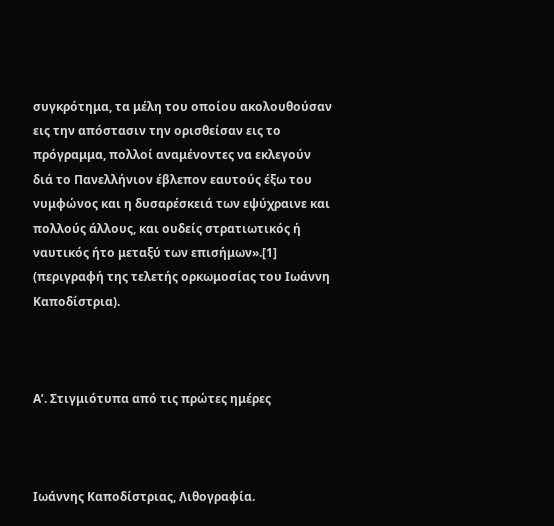συγκρότημα, τα μέλη του οποίου ακολουθούσαν εις την απόστασιν την ορισθείσαν εις το πρόγραμμα, πολλοί αναμένοντες να εκλεγούν διά το Πανελλήνιον έβλεπον εαυτούς έξω του νυμφώνος και η δυσαρέσκειά των εψύχραινε και πολλούς άλλους, και ουδείς στρατιωτικός ή ναυτικός ήτο μεταξύ των επισήμων».[1] (περιγραφή της τελετής ορκωμοσίας του Ιωάννη Καποδίστρια).



Α’. Στιγμιότυπα από τις πρώτες ημέρες



Ιωάννης Καποδίστριας, Λιθογραφία.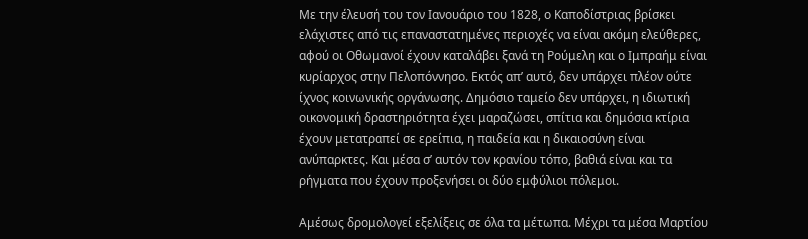Με την έλευσή του τον Ιανουάριο του 1828, ο Καποδίστριας βρίσκει ελάχιστες από τις επαναστατημένες περιοχές να είναι ακόμη ελεύθερες, αφού οι Οθωμανοί έχουν καταλάβει ξανά τη Ρούμελη και ο Ιμπραήμ είναι κυρίαρχος στην Πελοπόννησο. Εκτός απ’ αυτό, δεν υπάρχει πλέον ούτε ίχνος κοινωνικής οργάνωσης. Δημόσιο ταμείο δεν υπάρχει, η ιδιωτική οικονομική δραστηριότητα έχει μαραζώσει, σπίτια και δημόσια κτίρια έχουν μετατραπεί σε ερείπια, η παιδεία και η δικαιοσύνη είναι ανύπαρκτες. Και μέσα σ’ αυτόν τον κρανίου τόπο, βαθιά είναι και τα ρήγματα που έχουν προξενήσει οι δύο εμφύλιοι πόλεμοι.

Αμέσως δρομολογεί εξελίξεις σε όλα τα μέτωπα. Μέχρι τα μέσα Μαρτίου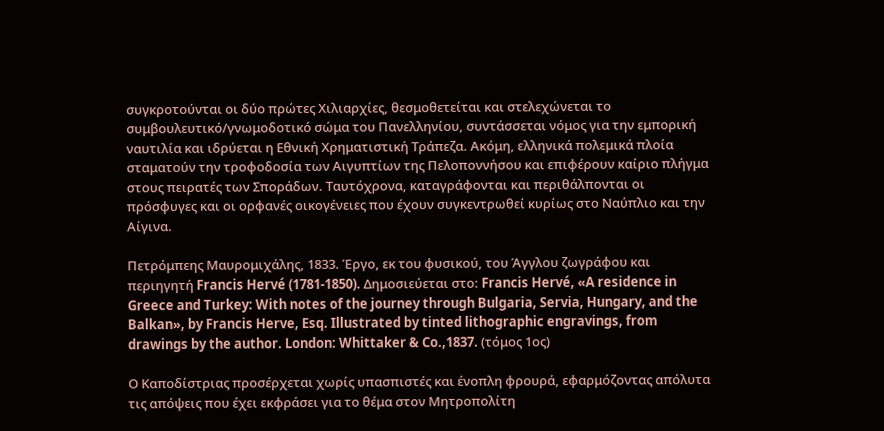συγκροτούνται οι δύο πρώτες Χιλιαρχίες, θεσμοθετείται και στελεχώνεται το συμβουλευτικό/γνωμοδοτικό σώμα του Πανελληνίου, συντάσσεται νόμος για την εμπορική ναυτιλία και ιδρύεται η Εθνική Χρηματιστική Τράπεζα. Ακόμη, ελληνικά πολεμικά πλοία σταματούν την τροφοδοσία των Αιγυπτίων της Πελοποννήσου και επιφέρουν καίριο πλήγμα στους πειρατές των Σποράδων. Ταυτόχρονα, καταγράφονται και περιθάλπονται οι πρόσφυγες και οι ορφανές οικογένειες που έχουν συγκεντρωθεί κυρίως στο Ναύπλιο και την Αίγινα.

Πετρόμπεης Μαυρομιχάλης, 1833. Έργο, εκ του φυσικού, του Άγγλου ζωγράφου και περιηγητή Francis Hervé (1781-1850). Δημοσιεύεται στο: Francis Hervé, «A residence in Greece and Turkey: With notes of the journey through Bulgaria, Servia, Hungary, and the Balkan», by Francis Herve, Esq. Illustrated by tinted lithographic engravings, from drawings by the author. London: Whittaker & Co.,1837. (τόμος 1ος)

Ο Καποδίστριας προσέρχεται χωρίς υπασπιστές και ένοπλη φρουρά, εφαρμόζοντας απόλυτα τις απόψεις που έχει εκφράσει για το θέμα στον Μητροπολίτη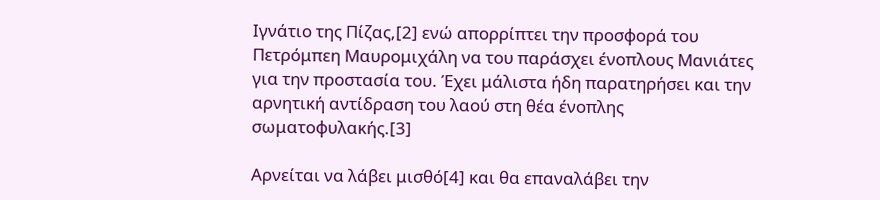Ιγνάτιο της Πίζας,[2] ενώ απορρίπτει την προσφορά του Πετρόμπεη Μαυρομιχάλη να του παράσχει ένοπλους Μανιάτες για την προστασία του. Έχει μάλιστα ήδη παρατηρήσει και την αρνητική αντίδραση του λαού στη θέα ένοπλης σωματοφυλακής.[3]

Αρνείται να λάβει μισθό[4] και θα επαναλάβει την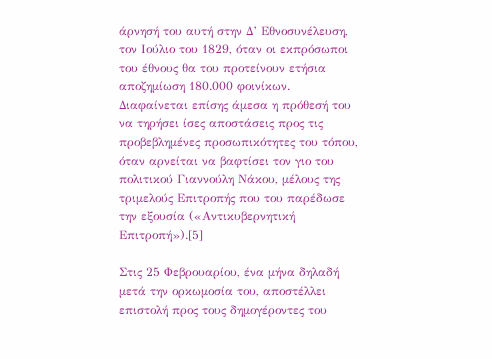άρνησή του αυτή στην Δ’ Εθνοσυνέλευση, τον Ιούλιο του 1829, όταν οι εκπρόσωποι του έθνους θα του προτείνουν ετήσια αποζημίωση 180.000 φοινίκων. Διαφαίνεται επίσης άμεσα η πρόθεσή του να τηρήσει ίσες αποστάσεις προς τις προβεβλημένες προσωπικότητες του τόπου, όταν αρνείται να βαφτίσει τον γιο του πολιτικού Γιαννούλη Νάκου, μέλους της τριμελούς Επιτροπής που του παρέδωσε την εξουσία («Αντικυβερνητική Επιτροπή»).[5]

Στις 25 Φεβρουαρίου, ένα μήνα δηλαδή μετά την ορκωμοσία του, αποστέλλει επιστολή προς τους δημογέροντες του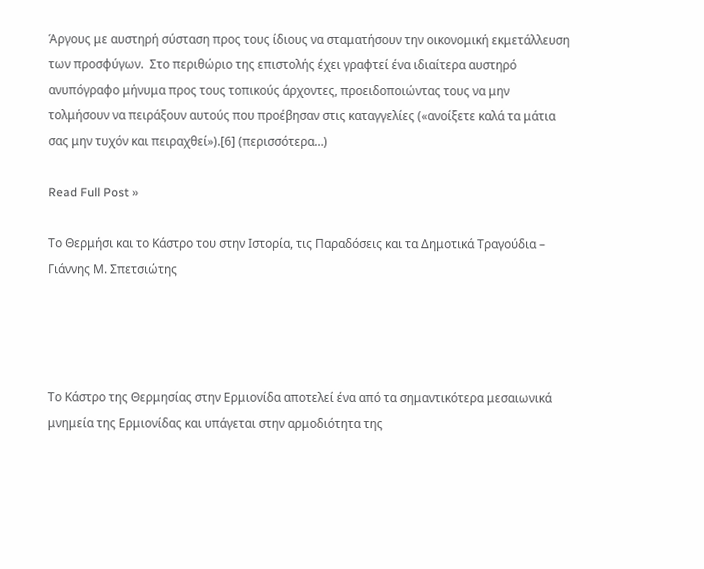Άργους με αυστηρή σύσταση προς τους ίδιους να σταματήσουν την οικονομική εκμετάλλευση των προσφύγων.  Στο περιθώριο της επιστολής έχει γραφτεί ένα ιδιαίτερα αυστηρό ανυπόγραφο μήνυμα προς τους τοπικούς άρχοντες, προειδοποιώντας τους να μην τολμήσουν να πειράξουν αυτούς που προέβησαν στις καταγγελίες («ανοίξετε καλά τα μάτια σας μην τυχόν και πειραχθεί»).[6] (περισσότερα…)

Read Full Post »

Το Θερμήσι και το Κάστρο του στην Ιστορία, τις Παραδόσεις και τα Δημοτικά Τραγούδια – Γιάννης Μ. Σπετσιώτης




Το Κάστρο της Θερμησίας στην Ερμιονίδα αποτελεί ένα από τα σημαντικότερα μεσαιωνικά μνημεία της Ερμιονίδας και υπάγεται στην αρμοδιότητα της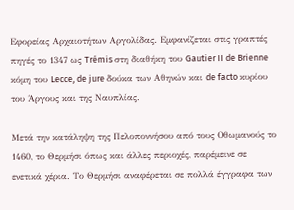Εφορείας Αρχαιοτήτων Αργολίδας. Εμφανίζεται στις γραπτές πηγές το 1347 ως Trémis στη διαθήκη του Gautier II de Brienne κόμη του Lecce, de jure δούκα των Αθηνών και de facto κυρίου του Άργους και της Ναυπλίας.

Μετά την κατάληψη της Πελοποννήσου από τους Οθωμανούς το 1460, το Θερμήσι όπως και άλλες περιοχές, παρέμεινε σε ενετικά χέρια. Το Θερμήσι αναφέρεται σε πολλά έγγραφα των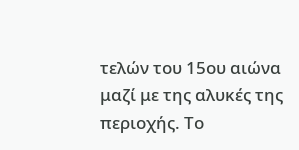τελών του 15ου αιώνα μαζί με της αλυκές της περιοχής. Το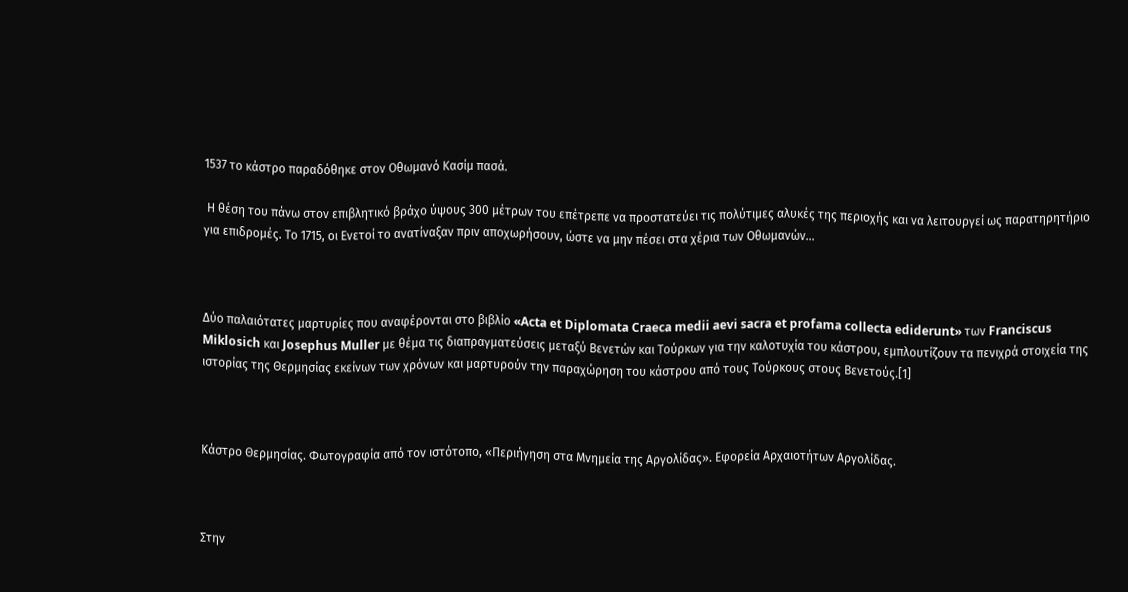1537 το κάστρο παραδόθηκε στον Οθωμανό Κασίμ πασά.

 Η θέση του πάνω στον επιβλητικό βράχο ύψους 300 μέτρων του επέτρεπε να προστατεύει τις πολύτιμες αλυκές της περιοχής και να λειτουργεί ως παρατηρητήριο για επιδρομές. Το 1715, οι Ενετοί το ανατίναξαν πριν αποχωρήσουν, ώστε να μην πέσει στα χέρια των Οθωμανών…



Δύο παλαιότατες μαρτυρίες που αναφέρονται στο βιβλίο «Acta et Diplomata Craeca medii aevi sacra et profama collecta ediderunt» των Franciscus Miklosich και Josephus Muller με θέμα τις διαπραγματεύσεις μεταξύ Βενετών και Τούρκων για την καλοτυχία του κάστρου, εμπλουτίζουν τα πενιχρά στοιχεία της ιστορίας της Θερμησίας εκείνων των χρόνων και μαρτυρούν την παραχώρηση του κάστρου από τους Τούρκους στους Βενετούς.[1]



Κάστρο Θερμησίας. Φωτογραφία από τον ιστότοπο, «Περιήγηση στα Μνημεία της Αργολίδας». Εφορεία Αρχαιοτήτων Αργολίδας.



Στην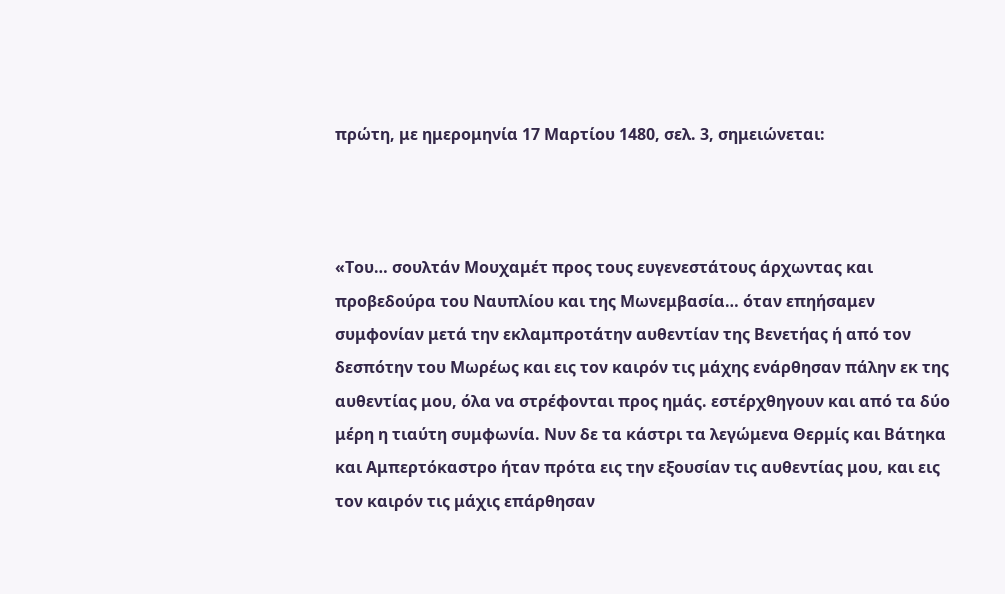πρώτη, με ημερομηνία 17 Μαρτίου 1480, σελ. 3, σημειώνεται:



«Του… σουλτάν Μουχαμέτ προς τους ευγενεστάτους άρχωντας και προβεδούρα του Ναυπλίου και της Μωνεμβασία… όταν επηήσαμεν συμφονίαν μετά την εκλαμπροτάτην αυθεντίαν της Βενετήας ή από τον δεσπότην του Μωρέως και εις τον καιρόν τις μάχης ενάρθησαν πάλην εκ της αυθεντίας μου, όλα να στρέφονται προς ημάς. εστέρχθηγουν και από τα δύο μέρη η τιαύτη συμφωνία. Νυν δε τα κάστρι τα λεγώμενα Θερμίς και Βάτηκα και Αμπερτόκαστρο ήταν πρότα εις την εξουσίαν τις αυθεντίας μου, και εις τον καιρόν τις μάχις επάρθησαν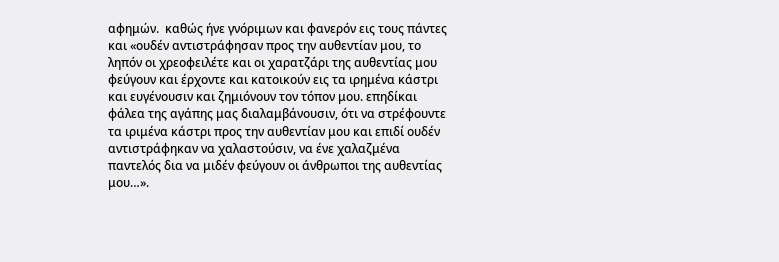αφημών.  καθώς ήνε γνόριμων και φανερόν εις τους πάντες και «ουδέν αντιστράφησαν προς την αυθεντίαν μου, το ληπόν οι χρεοφειλέτε και οι χαρατζάρι της αυθεντίας μου φεύγουν και έρχοντε και κατοικούν εις τα ιρημένα κάστρι και ευγένουσιν και ζημιόνουν τον τόπον μου. επηδίκαι φάλεα της αγάπης μας διαλαμβάνουσιν, ότι να στρέφουντε τα ιριμένα κάστρι προς την αυθεντίαν μου και επιδί ουδέν αντιστράφηκαν να χαλαστούσιν, να ένε χαλαζμένα παντελός δια να μιδέν φεύγουν οι άνθρωποι της αυθεντίας μου…».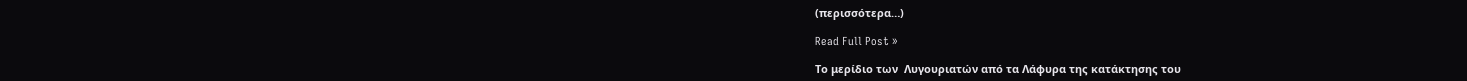(περισσότερα…)

Read Full Post »

Το μερίδιο των  Λυγουριατών από τα Λάφυρα της κατάκτησης του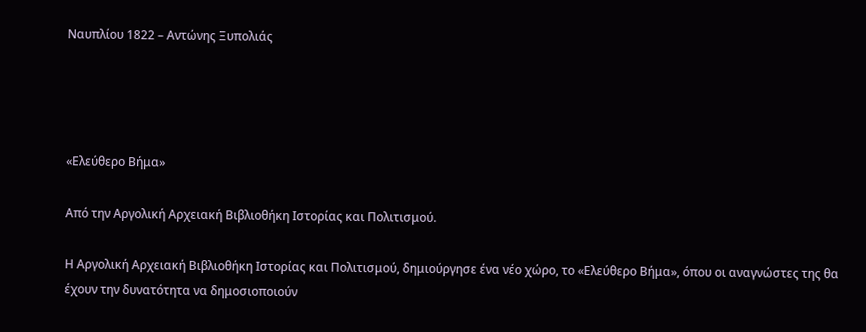Ναυπλίου 1822 – Αντώνης Ξυπολιάς




«Ελεύθερο Βήμα»

Από την Αργολική Αρχειακή Βιβλιοθήκη Ιστορίας και Πολιτισμού.

Η Αργολική Αρχειακή Βιβλιοθήκη Ιστορίας και Πολιτισμού, δημιούργησε ένα νέο χώρο, το «Ελεύθερο Βήμα», όπου οι αναγνώστες της θα έχουν την δυνατότητα να δημοσιοποιούν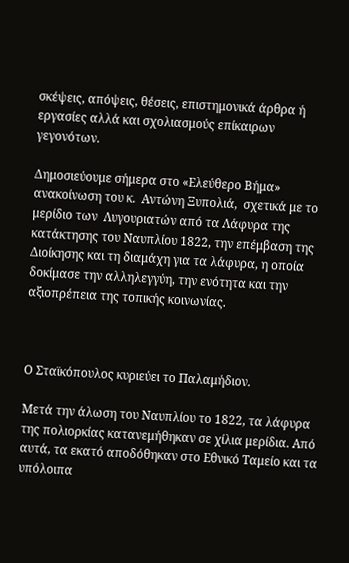σκέψεις, απόψεις, θέσεις, επιστημονικά άρθρα ή εργασίες αλλά και σχολιασμούς επίκαιρων γεγονότων.

Δημοσιεύουμε σήμερα στο «Ελεύθερο Βήμα» ανακοίνωση του κ.  Αντώνη Ξυπολιά,  σχετικά με το μερίδιο των  Λυγουριατών από τα Λάφυρα της κατάκτησης του Ναυπλίου 1822, την επέμβαση της Διοίκησης και τη διαμάχη για τα λάφυρα, η οποία δοκίμασε την αλληλεγγύη, την ενότητα και την αξιοπρέπεια της τοπικής κοινωνίας.



Ο Σταϊκόπουλος κυριεύει το Παλαμήδιον.

Μετά την άλωση του Ναυπλίου το 1822, τα λάφυρα της πολιορκίας κατανεμήθηκαν σε χίλια μερίδια. Από αυτά, τα εκατό αποδόθηκαν στο Εθνικό Ταμείο και τα υπόλοιπα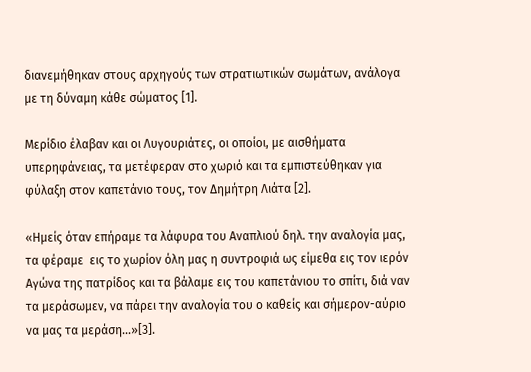διανεμήθηκαν στους αρχηγούς των στρατιωτικών σωμάτων, ανάλογα με τη δύναμη κάθε σώματος [1].

Μερίδιο έλαβαν και οι Λυγουριάτες, οι οποίοι, με αισθήματα υπερηφάνειας, τα μετέφεραν στο χωριό και τα εμπιστεύθηκαν για φύλαξη στον καπετάνιο τους, τον Δημήτρη Λιάτα [2].

«Ημείς όταν επήραμε τα λάφυρα του Αναπλιού δηλ. την αναλογία μας, τα φέραμε  εις το χωρίον όλη μας η συντροφιά ως είμεθα εις τον ιερόν Αγώνα της πατρίδος και τα βάλαμε εις του καπετάνιου το σπίτι, διά ναν τα μεράσωμεν, να πάρει την αναλογία του ο καθείς και σήμερον-αύριο να μας τα μεράση…»[3].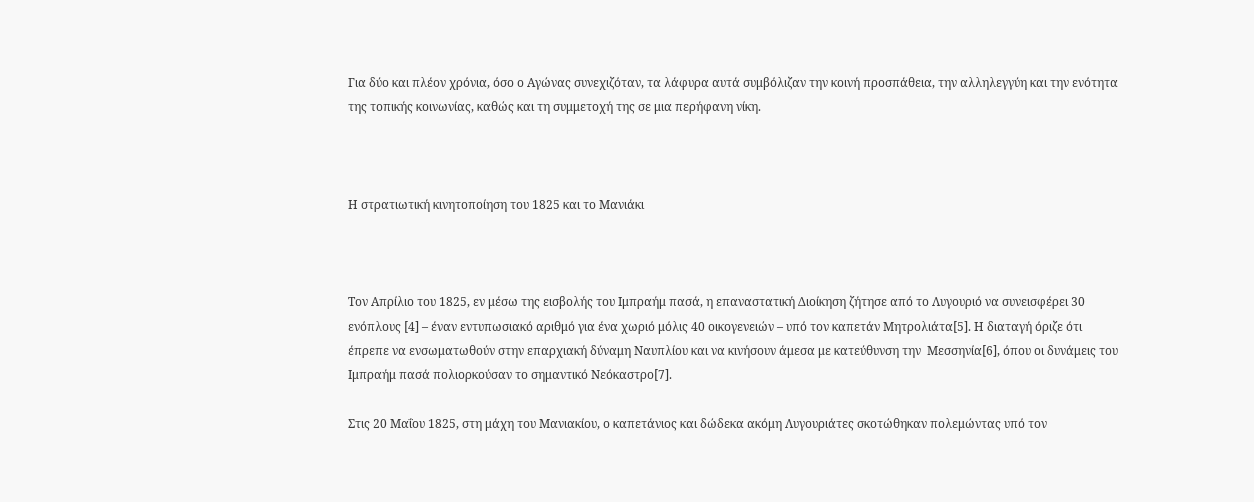Για δύο και πλέον χρόνια, όσο ο Αγώνας συνεχιζόταν, τα λάφυρα αυτά συμβόλιζαν την κοινή προσπάθεια, την αλληλεγγύη και την ενότητα της τοπικής κοινωνίας, καθώς και τη συμμετοχή της σε μια περήφανη νίκη.



Η στρατιωτική κινητοποίηση του 1825 και το Μανιάκι



Τον Απρίλιο του 1825, εν μέσω της εισβολής του Ιμπραήμ πασά, η επαναστατική Διοίκηση ζήτησε από το Λυγουριό να συνεισφέρει 30 ενόπλους [4] – έναν εντυπωσιακό αριθμό για ένα χωριό μόλις 40 οικογενειών – υπό τον καπετάν Μητρολιάτα[5]. Η διαταγή όριζε ότι έπρεπε να ενσωματωθούν στην επαρχιακή δύναμη Ναυπλίου και να κινήσουν άμεσα με κατεύθυνση την  Μεσσηνία[6], όπου οι δυνάμεις του Ιμπραήμ πασά πολιορκούσαν το σημαντικό Νεόκαστρο[7].

Στις 20 Μαΐου 1825, στη μάχη του Μανιακίου, ο καπετάνιος και δώδεκα ακόμη Λυγουριάτες σκοτώθηκαν πολεμώντας υπό τον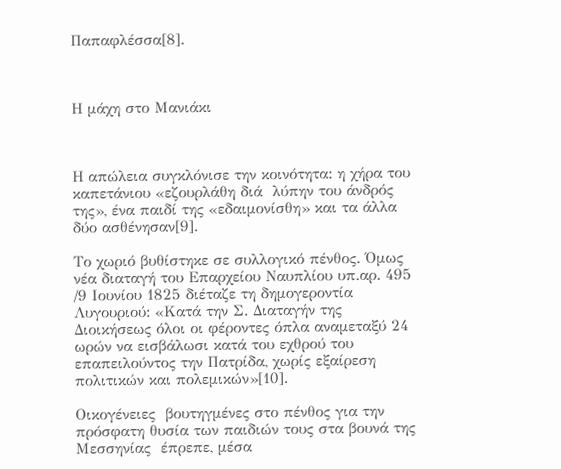Παπαφλέσσα[8].



Η μάχη στο Μανιάκι



Η απώλεια συγκλόνισε την κοινότητα: η χήρα του καπετάνιου «εζουρλάθη διά  λύπην του άνδρός της», ένα παιδί της «εδαιμονίσθη» και τα άλλα δύο ασθένησαν[9].

Το χωριό βυθίστηκε σε συλλογικό πένθος. Όμως νέα διαταγή του Επαρχείου Ναυπλίου υπ.αρ. 495 /9 Ιουνίου 1825 διέταζε τη δημογεροντία Λυγουριού: «Κατά την Σ. Διαταγήν της Διοικήσεως όλοι οι φέροντες όπλα αναμεταξύ 24 ωρών να εισβάλωσι κατά του εχθρού του επαπειλούντος την Πατρίδα, χωρίς εξαίρεση πολιτικών και πολεμικών»[10].

Οικογένειες  βουτηγμένες στο πένθος για την πρόσφατη θυσία των παιδιών τους στα βουνά της Μεσσηνίας  έπρεπε, μέσα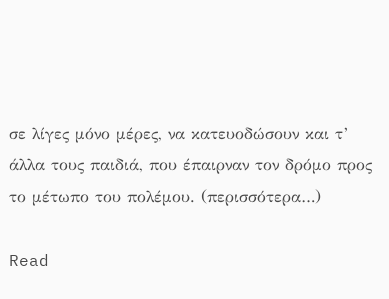σε λίγες μόνο μέρες, να κατευοδώσουν και τ’ άλλα τους παιδιά, που έπαιρναν τον δρόμο προς το μέτωπο του πολέμου. (περισσότερα…)

Read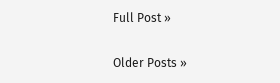Full Post »

Older Posts »